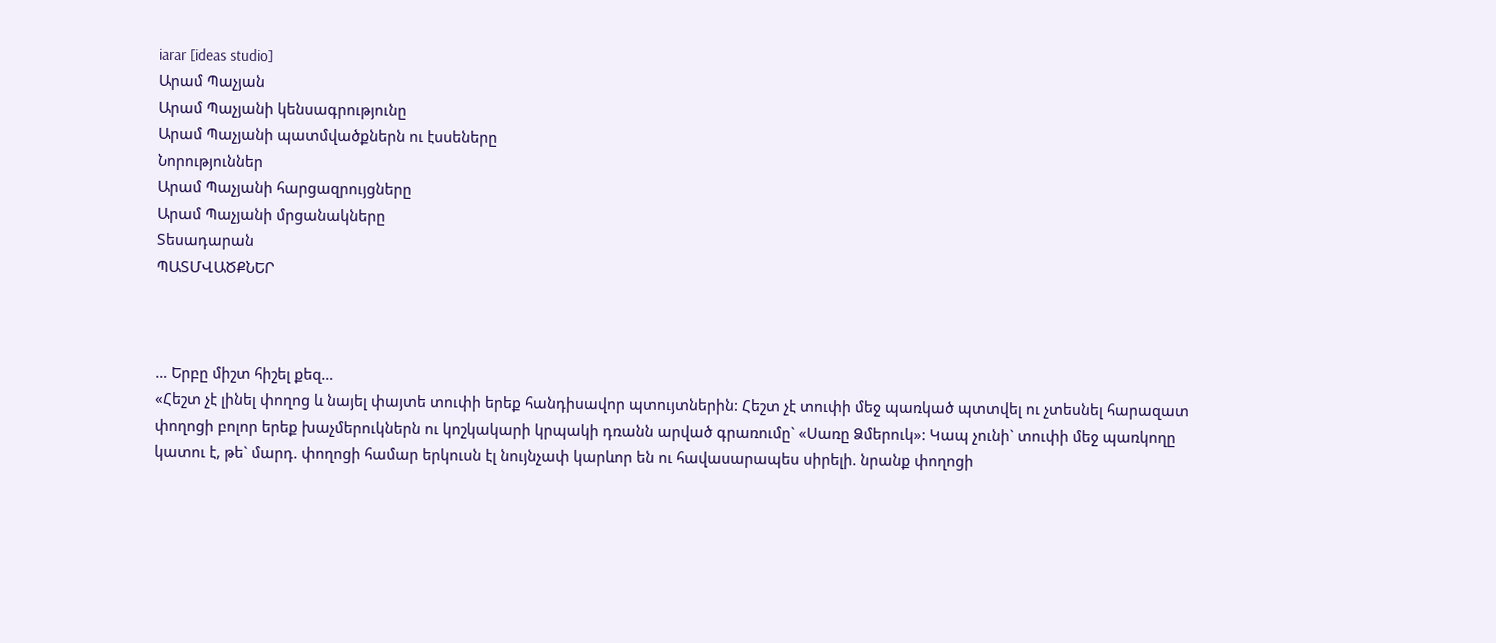iarar [ideas studio]
Արամ Պաչյան
Արամ Պաչյանի կենսագրությունը
Արամ Պաչյանի պատմվածքներն ու էսսեները
Նորություններ
Արամ Պաչյանի հարցազրույցները
Արամ Պաչյանի մրցանակները
Տեսադարան
ՊԱՏՄՎԱԾՔՆԵՐ



… Երբը միշտ հիշել քեզ…
«Հեշտ չէ լինել փողոց և նայել փայտե տուփի երեք հանդիսավոր պտույտներին: Հեշտ չէ տուփի մեջ պառկած պտտվել ու չտեսնել հարազատ փողոցի բոլոր երեք խաչմերուկներն ու կոշկակարի կրպակի դռանն արված գրառումը` «Սառը Ձմերուկ»: Կապ չունի` տուփի մեջ պառկողը կատու է, թե` մարդ. փողոցի համար երկուսն էլ նույնչափ կարևոր են ու հավասարապես սիրելի. նրանք փողոցի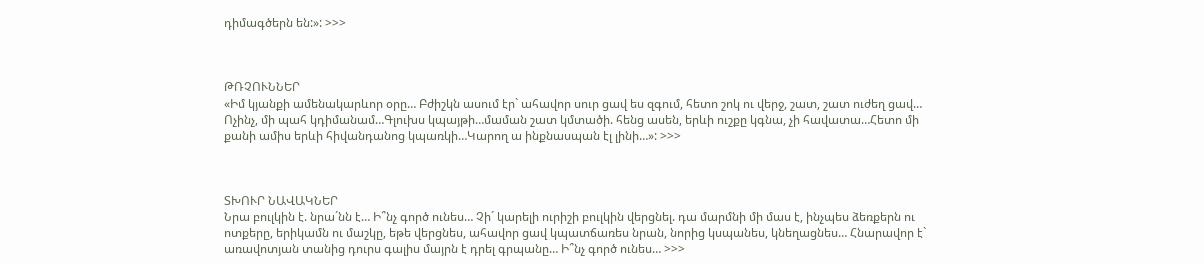դիմագծերն են:»: >>>



ԹՌՉՈՒՆՆԵՐ
«Իմ կյանքի ամենակարևոր օրը… Բժիշկն ասում էր` ահավոր սուր ցավ ես զգում, հետո շոկ ու վերջ, շատ, շատ ուժեղ ցավ… Ոչինչ, մի պահ կդիմանամ…Գլուխս կպայթի…մաման շատ կմտածի. հենց ասեն, երևի ուշքը կգնա, չի հավատա…Հետո մի քանի ամիս երևի հիվանդանոց կպառկի…Կարող ա ինքնասպան էլ լինի…»: >>>



ՏԽՈՒՐ ՆԱՎԱԿՆԵՐ
Նրա բուլկին է. նրա´նն է… Ի՞նչ գործ ունես… Չի´ կարելի ուրիշի բուլկին վերցնել. դա մարմնի մի մաս է, ինչպես ձեռքերն ու ոտքերը, երիկամն ու մաշկը, եթե վերցնես, ահավոր ցավ կպատճառես նրան, նորից կսպանես, կնեղացնես… Հնարավոր է` առավոտյան տանից դուրս գալիս մայրն է դրել գրպանը… Ի՞նչ գործ ունես… >>>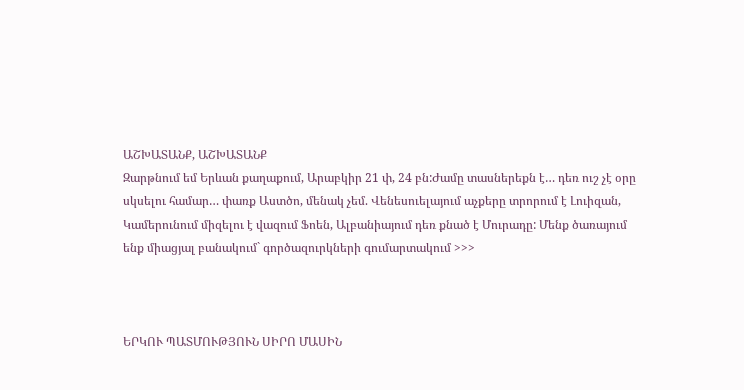ԱՇԽԱՏԱՆՔ, ԱՇԽԱՏԱՆՔ
Զարթնում եմ Երևան քաղաքում, Արաբկիր 21 փ, 24 բն:Ժամը տասներեքն է… դեռ ուշ չէ օրը սկսելու համար… փառք Աստծո, մենակ չեմ. Վենեսուելայում աչքերը տրորում է Լուիզան, Կամերունում միզելու է վազում Ֆոեն, Ալբանիայում դեռ քնած է Մուրադը: Մենք ծառայում ենք միացյալ բանակում` գործազուրկների գումարտակում >>>



ԵՐԿՈՒ ՊԱՏՄՈՒԹՅՈՒՆ ՍԻՐՈ ՄԱՍԻՆ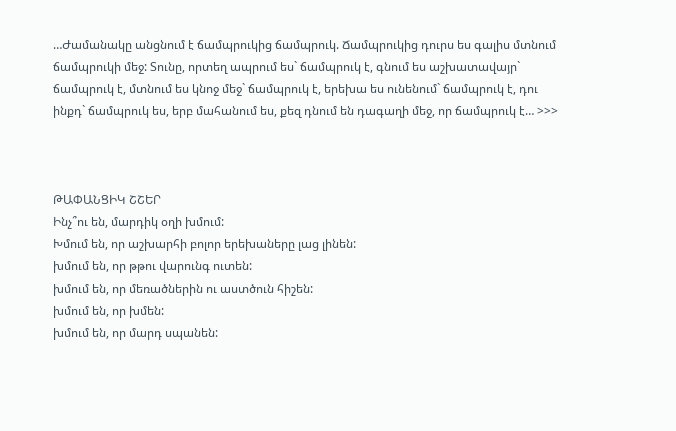…Ժամանակը անցնում է ճամպրուկից ճամպրուկ. Ճամպրուկից դուրս ես գալիս մտնում ճամպրուկի մեջ: Տունը, որտեղ ապրում ես` ճամպրուկ է, գնում ես աշխատավայր` ճամպրուկ է, մտնում ես կնոջ մեջ` ճամպրուկ է, երեխա ես ունենում` ճամպրուկ է, դու ինքդ` ճամպրուկ ես, երբ մահանում ես, քեզ դնում են դագաղի մեջ, որ ճամպրուկ է… >>>



ԹԱՓԱՆՑԻԿ ՇՇԵՐ
Ինչ՞ու են, մարդիկ օղի խմում:
Խմում են, որ աշխարհի բոլոր երեխաները լաց լինեն:
խմում են, որ թթու վարունգ ուտեն:
խմում են, որ մեռածներին ու աստծուն հիշեն:
խմում են, որ խմեն:
խմում են, որ մարդ սպանեն: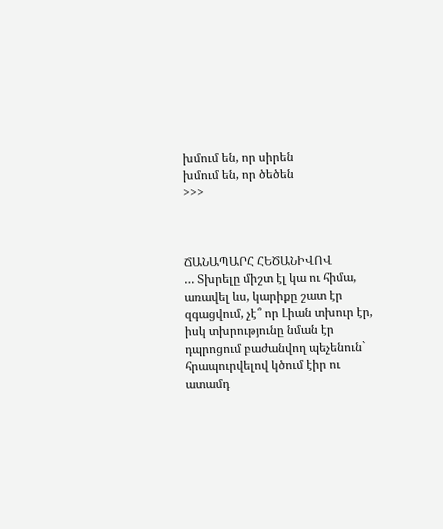խմում են, որ սիրեն
խմում են, որ ծեծեն
>>>



ՃԱՆԱՊԱՐՀ ՀԵԾԱՆԻՎՈՎ
… Տխրելը միշտ էլ կա ու հիմա, առավել ևս, կարիքը շատ էր զգացվում, չէ՞ որ Լիան տխուր էր, իսկ տխրությունը նման էր դպրոցում բաժանվող պեչենուն` հրապուրվելով կծում էիր ու ատամդ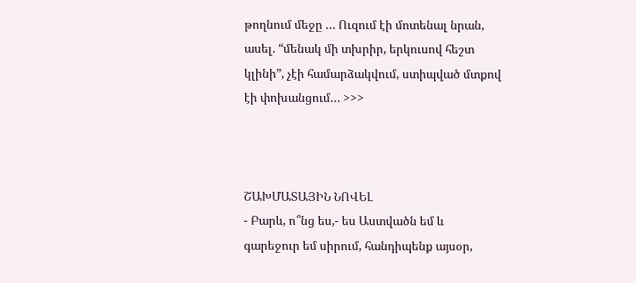թողնում մեջը … Ուզում էի մոտենալ նրան, ասել. “մենակ մի տխրիր, երկուսով հեշտ կլինի”, չէի համարձակվում, ստիպված մտքով էի փոխանցում… >>>



ՇԱԽՄԱՏԱՅԻՆ ՆՈՎԵԼ
- Բարև, ո՞նց ես,- ես Աստվածն եմ և գարեջուր եմ սիրում, հանդիպենք այսօր,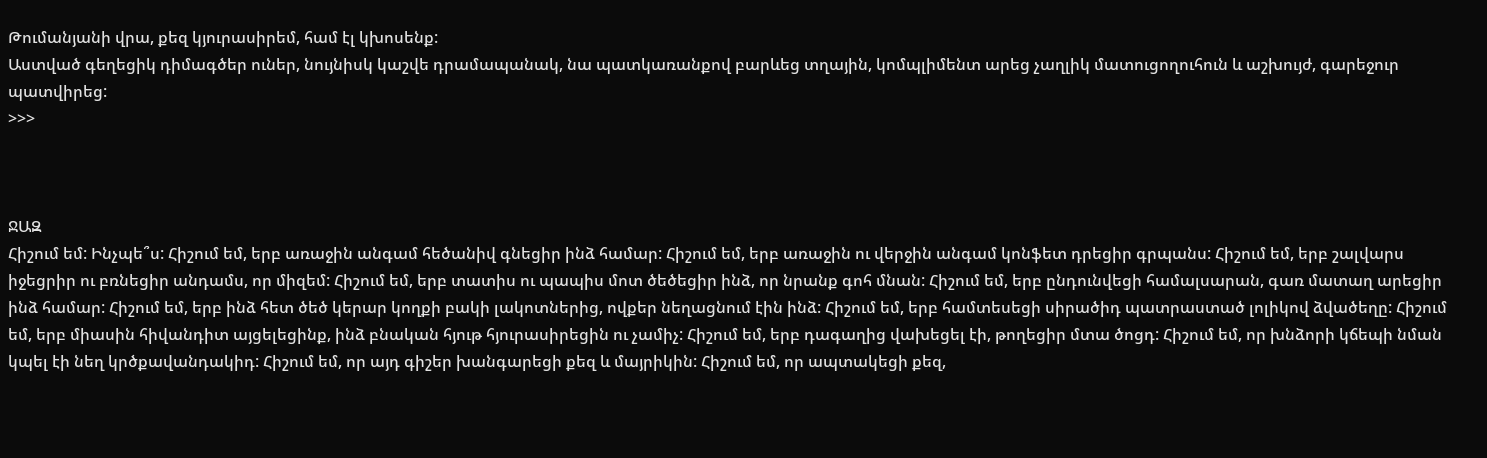Թումանյանի վրա, քեզ կյուրասիրեմ, համ էլ կխոսենք:
Աստված գեղեցիկ դիմագծեր ուներ, նույնիսկ կաշվե դրամապանակ, նա պատկառանքով բարևեց տղային, կոմպլիմենտ արեց չաղլիկ մատուցողուհուն և աշխույժ, գարեջուր պատվիրեց:
>>>



ՋԱԶ
Հիշում եմ: Ինչպե՞ս: Հիշում եմ, երբ առաջին անգամ հեծանիվ գնեցիր ինձ համար: Հիշում եմ, երբ առաջին ու վերջին անգամ կոնֆետ դրեցիր գրպանս: Հիշում եմ, երբ շալվարս իջեցրիր ու բռնեցիր անդամս, որ միզեմ: Հիշում եմ, երբ տատիս ու պապիս մոտ ծեծեցիր ինձ, որ նրանք գոհ մնան: Հիշում եմ, երբ ընդունվեցի համալսարան, գառ մատաղ արեցիր ինձ համար: Հիշում եմ, երբ ինձ հետ ծեծ կերար կողքի բակի լակոտներից, ովքեր նեղացնում էին ինձ: Հիշում եմ, երբ համտեսեցի սիրածիդ պատրաստած լոլիկով ձվածեղը: Հիշում եմ, երբ միասին հիվանդիտ այցելեցինք, ինձ բնական հյութ հյուրասիրեցին ու չամիչ: Հիշում եմ, երբ դագաղից վախեցել էի, թողեցիր մտա ծոցդ: Հիշում եմ, որ խնձորի կճեպի նման կպել էի նեղ կրծքավանդակիդ: Հիշում եմ, որ այդ գիշեր խանգարեցի քեզ և մայրիկին: Հիշում եմ, որ ապտակեցի քեզ,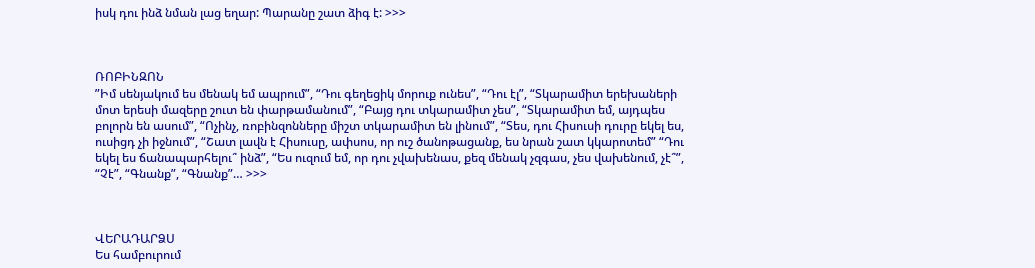իսկ դու ինձ նման լաց եղար: Պարանը շատ ձիգ է: >>>



ՌՈԲԻՆԶՈՆ
”Իմ սենյակում ես մենակ եմ ապրում”, “Դու գեղեցիկ մորուք ունես”, “Դու էլ”, “Տկարամիտ երեխաների մոտ երեսի մազերը շուտ են փարթամանում”, “Բայց դու տկարամիտ չես”, “Տկարամիտ եմ, այդպես բոլորն են ասում”, “Ոչինչ, ռոբինզոնները միշտ տկարամիտ են լինում”, “Տես, դու Հիսուսի դուրը եկել ես, ուսիցդ չի իջնում”, “Շատ լավն է Հիսուսը, ափսոս, որ ուշ ծանոթացանք, ես նրան շատ կկարոտեմ” “Դու եկել ես ճանապարհելու՞ ինձ”, “Ես ուզում եմ, որ դու չվախենաս, քեզ մենակ չզգաս, չես վախենում, չէ՞”, “Չէ”, “Գնանք”, “Գնանք”… >>>



ՎԵՐԱԴԱՐՁՍ
Ես համբուրում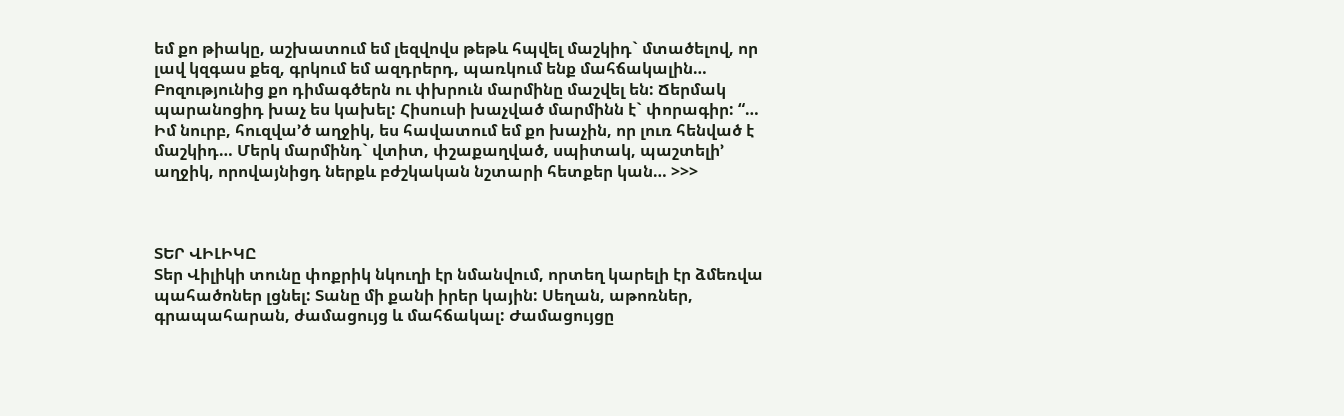եմ քո թիակը, աշխատում եմ լեզվովս թեթև հպվել մաշկիդ` մտածելով, որ լավ կզգաս քեզ, գրկում եմ ազդրերդ, պառկում ենք մահճակալին… Բոզությունից քո դիմագծերն ու փխրուն մարմինը մաշվել են: Ճերմակ պարանոցիդ խաչ ես կախել: Հիսուսի խաչված մարմինն է` փորագիր: “… Իմ նուրբ, հուզվա’ծ աղջիկ, ես հավատում եմ քո խաչին, որ լուռ հենված է մաշկիդ… Մերկ մարմինդ` վտիտ, փշաքաղված, սպիտակ, պաշտելի’ աղջիկ, որովայնիցդ ներքև բժշկական նշտարի հետքեր կան… >>>



ՏԵՐ ՎԻԼԻԿԸ
Տեր Վիլիկի տունը փոքրիկ նկուղի էր նմանվում, որտեղ կարելի էր ձմեռվա պահածոներ լցնել: Տանը մի քանի իրեր կային: Սեղան, աթոռներ, գրապահարան, ժամացույց և մահճակալ: Ժամացույցը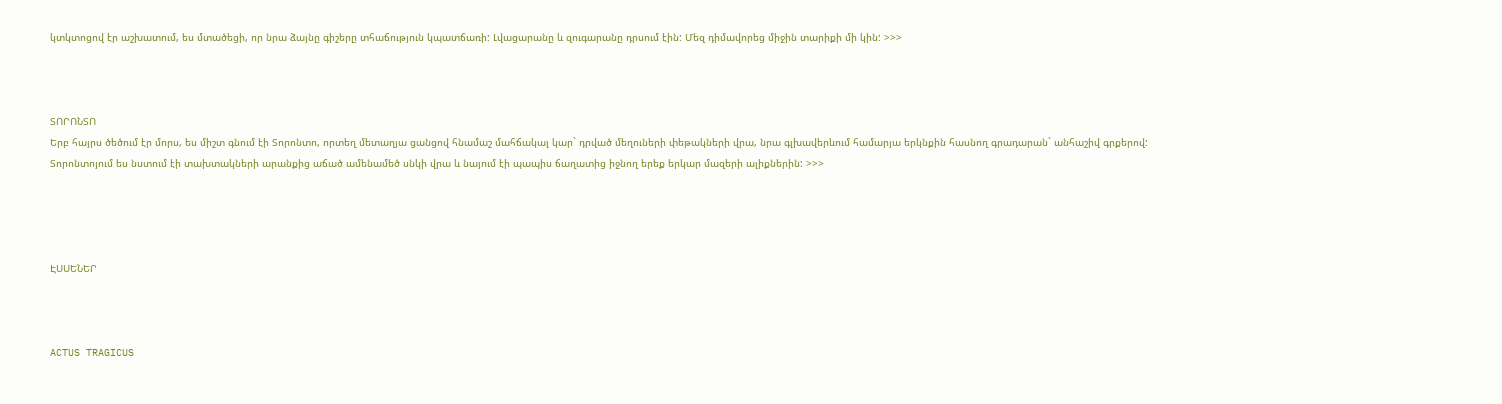կտկտոցով էր աշխատում, ես մտածեցի, որ նրա ձայնը գիշերը տհաճություն կպատճառի: Լվացարանը և զուգարանը դրսում էին: Մեզ դիմավորեց միջին տարիքի մի կին: >>>



ՏՈՐՈՆՏՈ
Երբ հայրս ծեծում էր մորս, ես միշտ գնում էի Տորոնտո, որտեղ մետաղյա ցանցով հնամաշ մահճակալ կար` դրված մեղուների փեթակների վրա, նրա գլխավերևում համարյա երկնքին հասնող գրադարան` անհաշիվ գրքերով: Տորոնտոյում ես նստում էի տախտակների արանքից աճած ամենամեծ սնկի վրա և նայում էի պապիս ճաղատից իջնող երեք երկար մազերի ալիքներին: >>>




ԷՍՍԵՆԵՐ



ACTUS TRAGICUS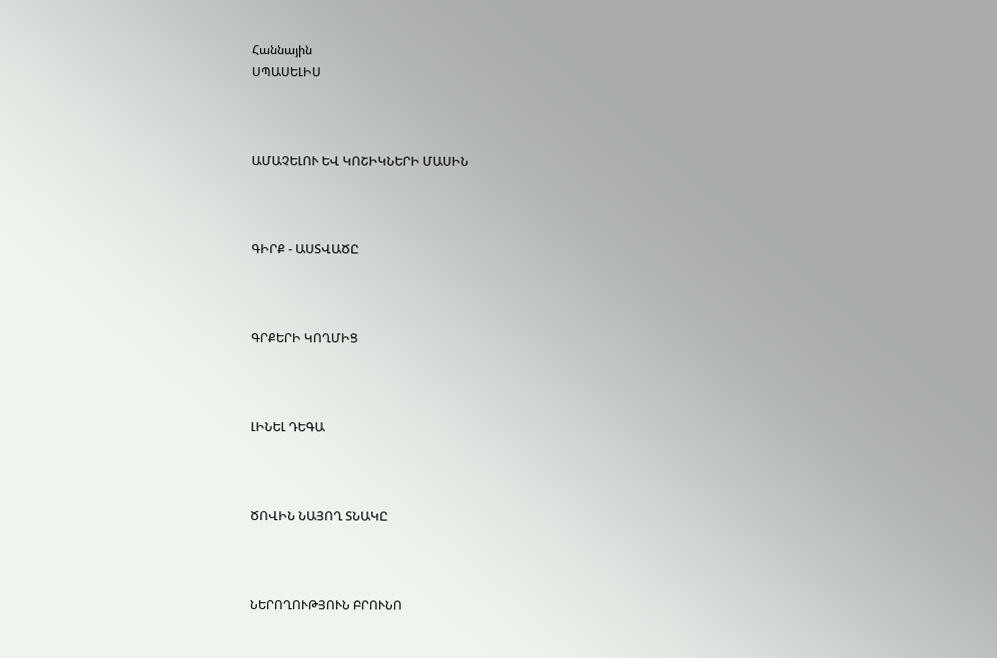Հաննային
ՍՊԱՍԵԼԻՍ



ԱՄԱՉԵԼՈՒ ԵՎ ԿՈՇԻԿՆԵՐԻ ՄԱՍԻՆ



ԳԻՐՔ - ԱՍՏՎԱԾԸ



ԳՐՔԵՐԻ ԿՈՂՄԻՑ



ԼԻՆԵԼ ԴԵԳԱ



ԾՈՎԻՆ ՆԱՅՈՂ ՏՆԱԿԸ



ՆԵՐՈՂՈՒԹՅՈՒՆ ԲՐՈՒՆՈ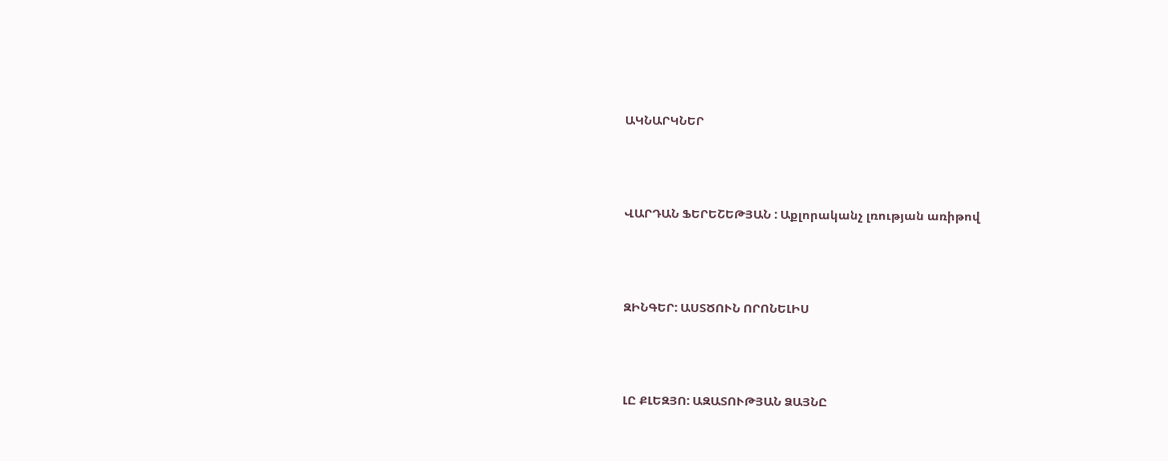ԱԿՆԱՐԿՆԵՐ



ՎԱՐԴԱՆ ՖԵՐԵՇԵԹՅԱՆ : Աքլորականչ լռության առիթով



ԶԻՆԳԵՐ: ԱՍՏԾՈՒՆ ՈՐՈՆԵԼԻՍ



ԼԸ ՔԼԵԶՅՈ: ԱԶԱՏՈՒԹՅԱՆ ՁԱՅՆԸ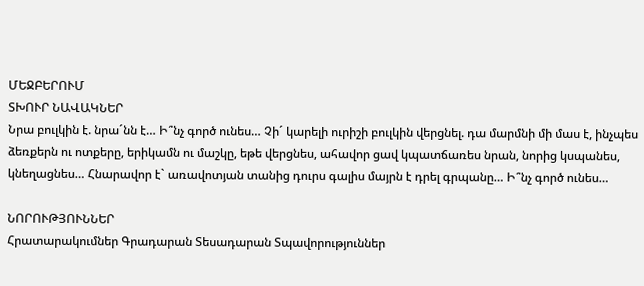ՄԵՋԲԵՐՈՒՄ
ՏԽՈՒՐ ՆԱՎԱԿՆԵՐ
Նրա բուլկին է. նրա´նն է… Ի՞նչ գործ ունես… Չի´ կարելի ուրիշի բուլկին վերցնել. դա մարմնի մի մաս է, ինչպես ձեռքերն ու ոտքերը, երիկամն ու մաշկը, եթե վերցնես, ահավոր ցավ կպատճառես նրան, նորից կսպանես, կնեղացնես… Հնարավոր է` առավոտյան տանից դուրս գալիս մայրն է դրել գրպանը… Ի՞նչ գործ ունես…

ՆՈՐՈՒԹՅՈՒՆՆԵՐ
Հրատարակումներ Գրադարան Տեսադարան Տպավորություններ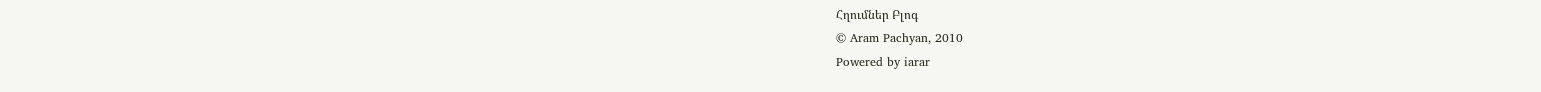Հղումներ Բլոգ
© Aram Pachyan, 2010
Powered by iarar